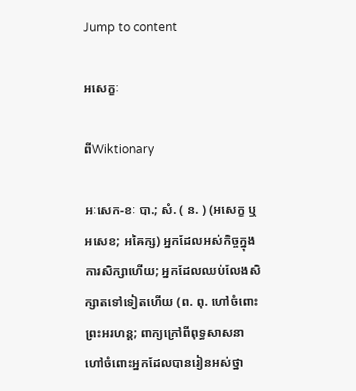Jump to content

អសេក្ខៈ

ពីWiktionary

អៈសេក-ខៈ បា.; សំ. ( ន. ) (អសេក្ខ ឬ អសេខ; អឝៃក្ស) អ្នកដែលអស់កិច្ចក្នុងការសិក្សាហើយ; អ្នកដែលឈប់លែងសិក្សាតទៅទៀតហើយ (ព. ពុ. ហៅចំពោះព្រះអរហន្ត; ពាក្យក្រៅពីពុទ្ធសាសនា ហៅចំពោះអ្នកដែលបានរៀនអស់ថ្នា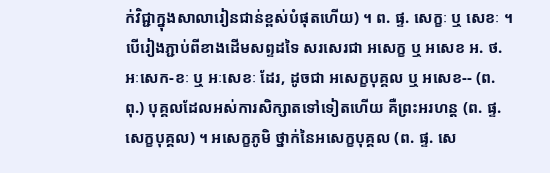ក់វិជ្ជាក្នុងសាលារៀនជាន់ខ្ពស់បំផុតហើយ) ។ ព. ផ្ទ. សេក្ខៈ ឬ សេខៈ ។ បើរៀងភ្ជាប់ពីខាងដើមសព្ទដទៃ សរសេរជា អសេក្ខ ឬ អសេខ អ. ថ. អៈសេក-ខៈ ឬ អៈសេខៈ ដែរ, ដូចជា អសេក្ខបុគ្គល ឬ អសេខ-- (ព. ពុ.) បុគ្គលដែលអស់ការសិក្សាតទៅទៀតហើយ គឺព្រះអរហន្ត (ព. ផ្ទ. សេក្ខបុគ្គល) ។ អសេក្ខភូមិ ថ្នាក់នៃអសេក្ខបុគ្គល (ព. ផ្ទ. សេ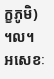ក្ខភូមិ) ។ល។ អសេខៈ